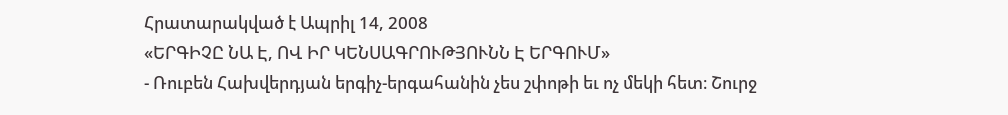Հրատարակված է Ապրիլ 14, 2008
«ԵՐԳԻՉԸ ՆԱ Է, ՈՎ ԻՐ ԿԵՆՍԱԳՐՈՒԹՅՈՒՆՆ Է ԵՐԳՈՒՄ»
- Ռուբեն Հախվերդյան երգիչ-երգահանին չես շփոթի եւ ոչ մեկի հետ։ Շուրջ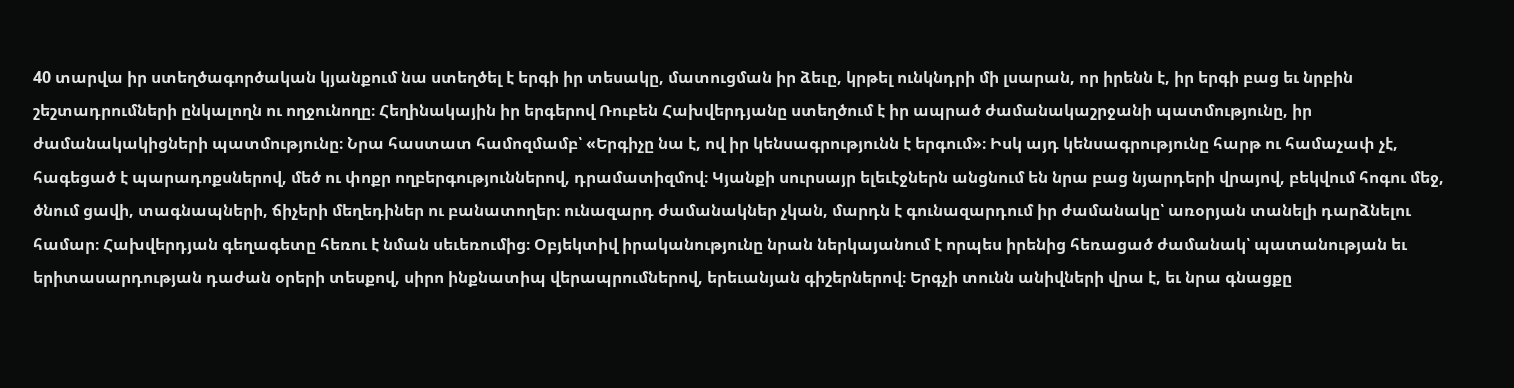40 տարվա իր ստեղծագործական կյանքում նա ստեղծել է երգի իր տեսակը, մատուցման իր ձեւը, կրթել ունկնդրի մի լսարան, որ իրենն է, իր երգի բաց եւ նրբին շեշտադրումների ընկալողն ու ողջունողը։ Հեղինակային իր երգերով Ռուբեն Հախվերդյանը ստեղծում է իր ապրած ժամանակաշրջանի պատմությունը, իր ժամանակակիցների պատմությունը։ Նրա հաստատ համոզմամբ՝ «Երգիչը նա է, ով իր կենսագրությունն է երգում»։ Իսկ այդ կենսագրությունը հարթ ու համաչափ չէ, հագեցած է պարադոքսներով, մեծ ու փոքր ողբերգություններով, դրամատիզմով։ Կյանքի սուրսայր ելեւէջներն անցնում են նրա բաց նյարդերի վրայով, բեկվում հոգու մեջ, ծնում ցավի, տագնապների, ճիչերի մեղեդիներ ու բանատողեր։ ունազարդ ժամանակներ չկան, մարդն է գունազարդում իր ժամանակը՝ առօրյան տանելի դարձնելու համար։ Հախվերդյան գեղագետը հեռու է նման սեւեռումից։ Օբյեկտիվ իրականությունը նրան ներկայանում է որպես իրենից հեռացած ժամանակ՝ պատանության եւ երիտասարդության դաժան օրերի տեսքով, սիրո ինքնատիպ վերապրումներով, երեւանյան գիշերներով։ Երգչի տունն անիվների վրա է, եւ նրա գնացքը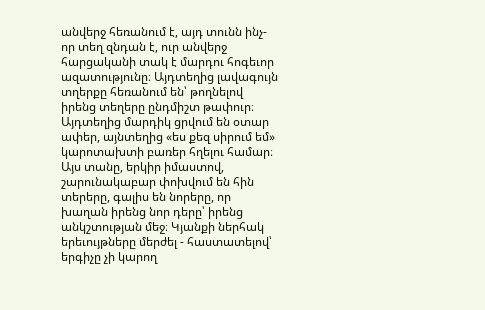անվերջ հեռանում է, այդ տունն ինչ-որ տեղ զնդան է, ուր անվերջ հարցականի տակ է մարդու հոգեւոր ազատությունը։ Այդտեղից լավագույն տղերքը հեռանում են՝ թողնելով իրենց տեղերը ընդմիշտ թափուր։ Այդտեղից մարդիկ ցրվում են օտար ափեր, այնտեղից «ես քեզ սիրում եմ» կարոտախտի բառեր հղելու համար։ Այս տանը, երկիր իմաստով, շարունակաբար փոխվում են հին տերերը, գալիս են նորերը, որ խաղան իրենց նոր դերը՝ իրենց անկշտության մեջ։ Կյանքի ներհակ երեւույթները մերժել - հաստատելով՝ երգիչը չի կարող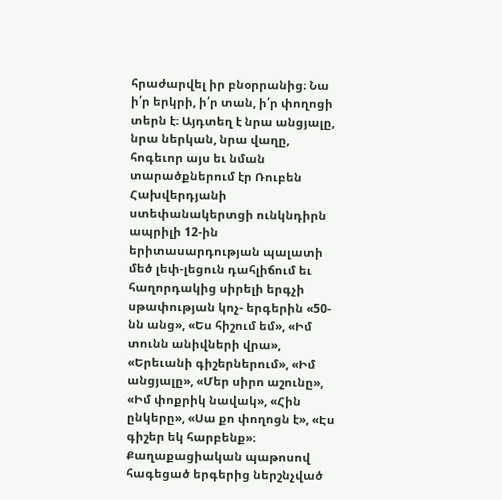հրաժարվել իր բնօրրանից։ Նա ի՛ր երկրի, ի՛ր տան, ի՛ր փողոցի տերն է։ Այդտեղ է նրա անցյալը, նրա ներկան, նրա վաղը, հոգեւոր այս եւ նման տարածքներում էր Ռուբեն Հախվերդյանի ստեփանակերտցի ունկնդիրն ապրիլի 12-ին երիտասարդության պալատի մեծ լեփ-լեցուն դահլիճում եւ հաղորդակից սիրելի երգչի սթափության կոչ- երգերին «50-նն անց», «Ես հիշում եմ», «Իմ տունն անիվների վրա», «Երեւանի գիշերներում», «Իմ անցյալը», «Մեր սիրո աշունը», «Իմ փոքրիկ նավակ», «Հին ընկերը», «Սա քո փողոցն է», «Էս գիշեր եկ հարբենք»։ Քաղաքացիական պաթոսով հագեցած երգերից ներշնչված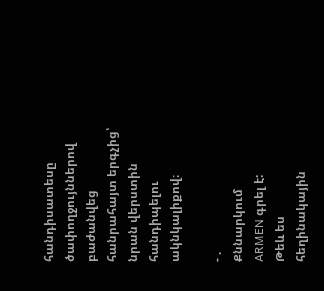հանդիսատեսը ծափողջույններով բաժանվեց հանրահայտ երգչից՝ նրան վերստին հանդիպելու ակնկալիքով։

- .
Քննարկում
ARMEN գրել է:
Թեև ես հեղինակային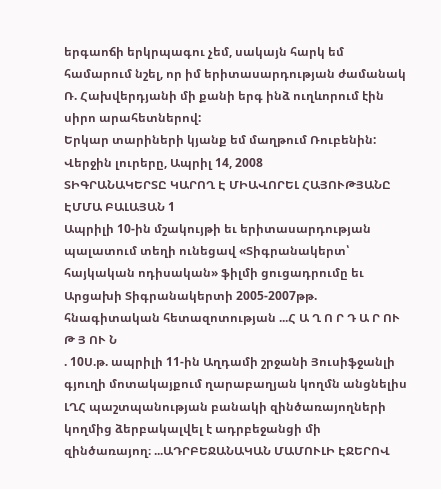երգաոճի երկրպագու չեմ, սակայն հարկ եմ համարում նշել, որ իմ երիտասարդության ժամանակ Ռ. Հախվերդյանի մի քանի երգ ինձ ուղևորում էին սիրո արահետներով:
Երկար տարիների կյանք եմ մաղթում Ռուբենին:
Վերջին լուրերը, Ապրիլ 14, 2008
ՏԻԳՐԱՆԱԿԵՐՏԸ ԿԱՐՈՂ Է ՄԻԱՎՈՐԵԼ ՀԱՅՈՒԹՅԱՆԸ
ԷՄՄԱ ԲԱԼԱՅԱՆ 1
Ապրիլի 10-ին մշակույթի եւ երիտասարդության պալատում տեղի ունեցավ «Տիգրանակերտ՝ հայկական ոդիսական» ֆիլմի ցուցադրումը եւ Արցախի Տիգրանակերտի 2005-2007թթ. հնագիտական հետազոտության ...Հ Ա Ղ Ո Ր Դ Ա Ր ՈՒ Թ Յ ՈՒ Ն
. 10Ս.թ. ապրիլի 11-ին Աղդամի շրջանի Յուսիֆջանլի գյուղի մոտակայքում ղարաբաղյան կողմն անցնելիս ԼՂՀ պաշտպանության բանակի զինծառայողների կողմից ձերբակալվել է ադրբեջանցի մի զինծառայող։ ...ԱԴՐԲԵՋԱՆԱԿԱՆ ՄԱՄՈՒԼԻ ԷՋԵՐՈՎ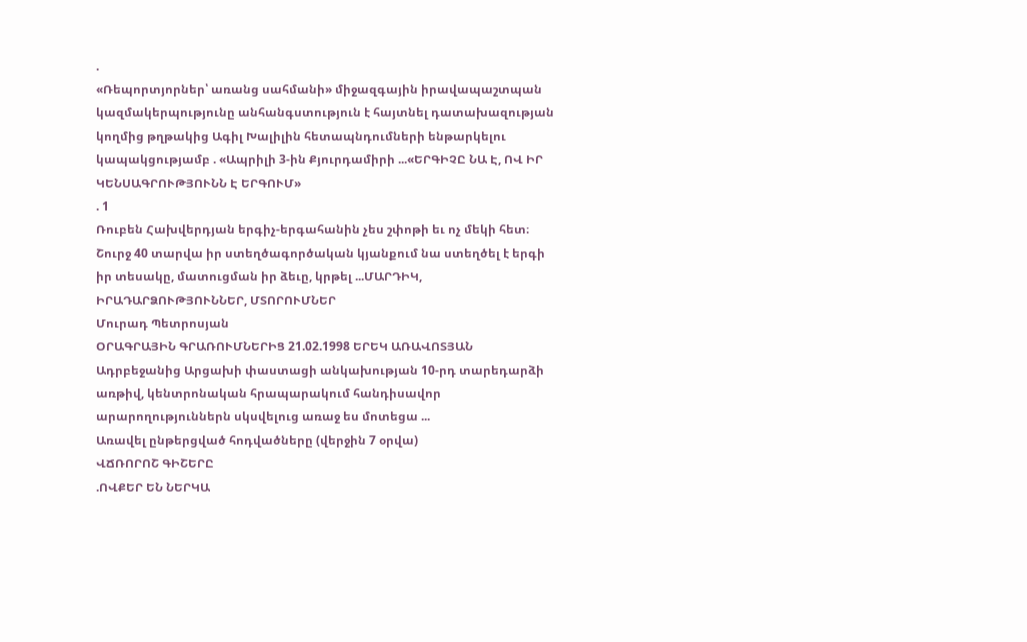.
«Ռեպորտյորներ՝ առանց սահմանի» միջազգային իրավապաշտպան կազմակերպությունը անհանգստություն է հայտնել դատախազության կողմից թղթակից Ագիլ Խալիլին հետապնդումների ենթարկելու կապակցությամբ . «Ապրիլի 3-ին Քյուրդամիրի ...«ԵՐԳԻՉԸ ՆԱ Է, ՈՎ ԻՐ ԿԵՆՍԱԳՐՈՒԹՅՈՒՆՆ Է ԵՐԳՈՒՄ»
. 1
Ռուբեն Հախվերդյան երգիչ-երգահանին չես շփոթի եւ ոչ մեկի հետ։ Շուրջ 40 տարվա իր ստեղծագործական կյանքում նա ստեղծել է երգի իր տեսակը, մատուցման իր ձեւը, կրթել ...ՄԱՐԴԻԿ, ԻՐԱԴԱՐՁՈՒԹՅՈՒՆՆԵՐ, ՄՏՈՐՈՒՄՆԵՐ
Մուրադ Պետրոսյան
ՕՐԱԳՐԱՅԻՆ ԳՐԱՌՈՒՄՆԵՐԻՑ 21.02.1998 ԵՐԵԿ ԱՌԱՎՈՏՅԱՆ Ադրբեջանից Արցախի փաստացի անկախության 10-րդ տարեդարձի առթիվ, կենտրոնական հրապարակում հանդիսավոր արարողություններն սկսվելուց առաջ ես մոտեցա ...
Առավել ընթերցված հոդվածները (վերջին 7 օրվա)
ՎՃՌՈՐՈՇ ԳԻՇԵՐԸ
.ՈՎՔԵՐ ԵՆ ՆԵՐԿԱ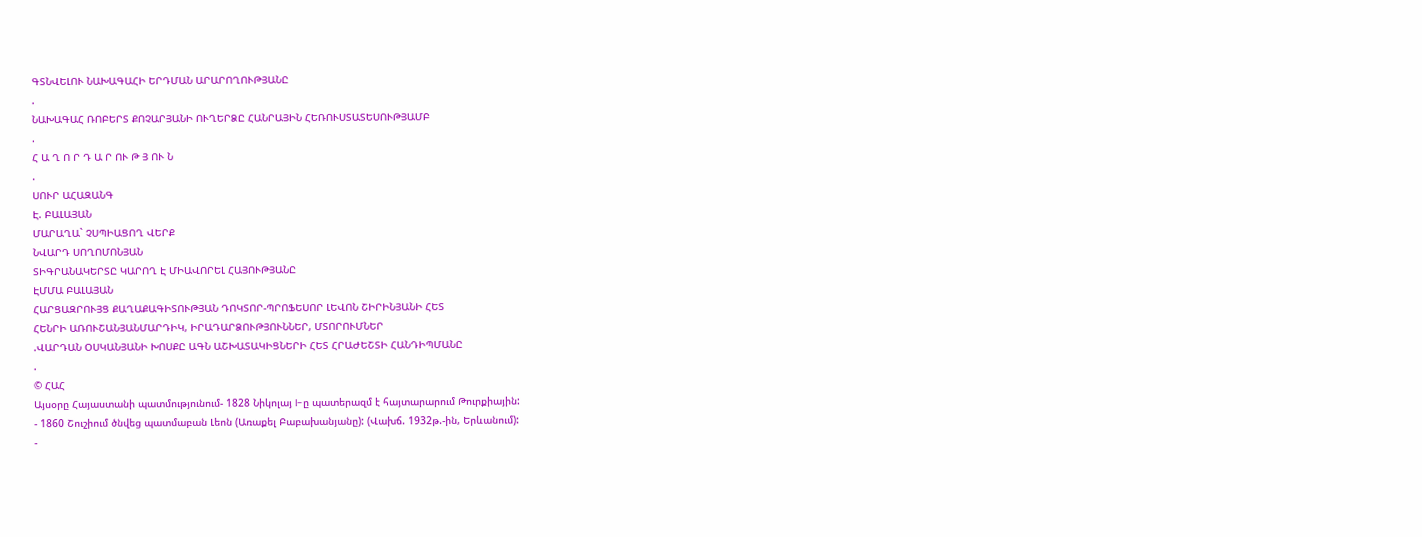ԳՏՆՎԵԼՈՒ ՆԱԽԱԳԱՀԻ ԵՐԴՄԱՆ ԱՐԱՐՈՂՈՒԹՅԱՆԸ
.
ՆԱԽԱԳԱՀ ՌՈԲԵՐՏ ՔՈՉԱՐՅԱՆԻ ՈՒՂԵՐՁԸ ՀԱՆՐԱՅԻՆ ՀԵՌՈՒՍՏԱՏԵՍՈՒԹՅԱՄԲ
.
Հ Ա Ղ Ո Ր Դ Ա Ր ՈՒ Թ Յ ՈՒ Ն
.
ՍՈՒՐ ԱՀԱԶԱՆԳ
Է. ԲԱԼԱՅԱՆ
ՄԱՐԱՂԱ` ՉՍՊԻԱՑՈՂ ՎԵՐՔ
ՆՎԱՐԴ ՍՈՂՈՄՈՆՅԱՆ
ՏԻԳՐԱՆԱԿԵՐՏԸ ԿԱՐՈՂ Է ՄԻԱՎՈՐԵԼ ՀԱՅՈՒԹՅԱՆԸ
ԷՄՄԱ ԲԱԼԱՅԱՆ
ՀԱՐՑԱԶՐՈՒՅՑ ՔԱՂԱՔԱԳԻՏՈՒԹՅԱՆ ԴՈԿՏՈՐ-ՊՐՈՖԵՍՈՐ ԼԵՎՈՆ ՇԻՐԻՆՅԱՆԻ ՀԵՏ
ՀԵՆՐԻ ԱՌՈՒՇԱՆՅԱՆՄԱՐԴԻԿ, ԻՐԱԴԱՐՁՈՒԹՅՈՒՆՆԵՐ, ՄՏՈՐՈՒՄՆԵՐ
.ՎԱՐԴԱՆ ՕՍԿԱՆՅԱՆԻ ԽՈՍՔԸ ԱԳՆ ԱՇԽԱՏԱԿԻՑՆԵՐԻ ՀԵՏ ՀՐԱԺԵՇՏԻ ՀԱՆԴԻՊՄԱՆԸ
.
© ՀԱՀ
Այսօրը Հայաստանի պատմությունում- 1828 Նիկոլայ I-ը պատերազմ է հայտարարում Թուրքիային:
- 1860 Շուշիում ծնվեց պատմաբան Լեոն (Առաքել Բաբախանյանը): (Վախճ. 1932թ.-ին, Երևանում):
-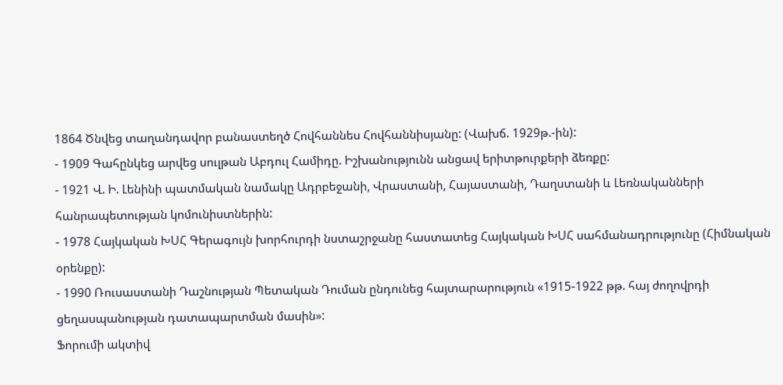1864 Ծնվեց տաղանդավոր բանաստեղծ Հովհաննես Հովհաննիսյանը: (Վախճ. 1929թ.-ին):
- 1909 Գահընկեց արվեց սուլթան Աբդուլ Համիդը. Իշխանությունն անցավ երիտթուրքերի ձեռքը:
- 1921 Վ. Ի. Լենինի պատմական նամակը Ադրբեջանի, Վրաստանի, Հայաստանի, Դաղստանի և Լեռնականների հանրապետության կոմունիստներին:
- 1978 Հայկական ԽՍՀ Գերագույն խորհուրդի նստաշրջանը հաստատեց Հայկական ԽՍՀ սահմանադրությունը (Հիմնական օրենքը):
- 1990 Ռուսաստանի Դաշնության Պետական Դուման ընդունեց հայտարարություն «1915-1922 թթ. հայ ժողովրդի ցեղասպանության դատապարտման մասին»:
Ֆորումի ակտիվ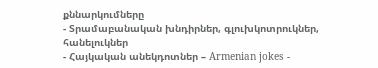քննարկումները
- Տրամաբանական խնդիրներ, գլուխկոտրուկներ, հանելուկներ
- Հայկական անեկդոտներ – Armenian jokes -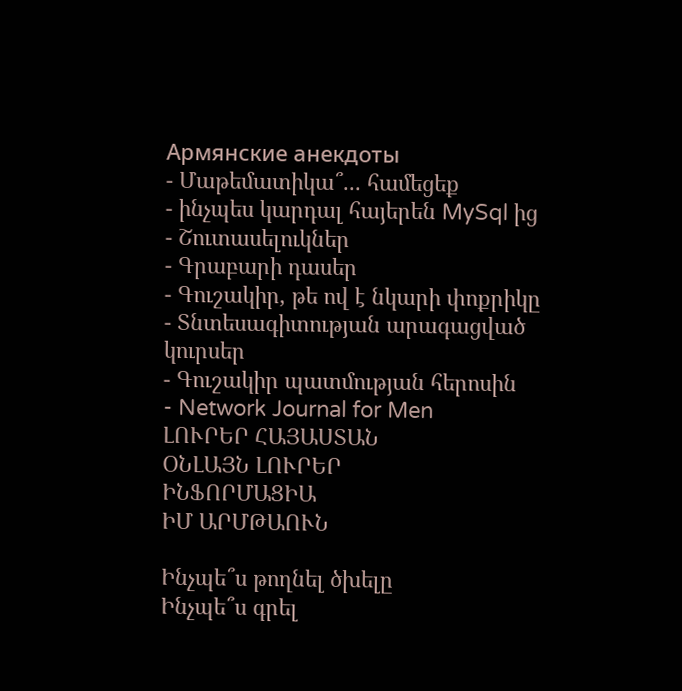Армянские анекдоты
- Մաթեմատիկա՞... համեցեք
- ինչպես կարդալ հայերեն MySql ից
- Շուտասելուկներ
- Գրաբարի դասեր
- Գուշակիր, թե ով է նկարի փոքրիկը
- Տնտեսագիտության արագացված կուրսեր
- Գուշակիր պատմության հերոսին
- Network Journal for Men
ԼՈՒՐԵՐ ՀԱՅԱՍՏԱՆ
ՕՆԼԱՅՆ ԼՈՒՐԵՐ
ԻՆՖՈՐՄԱՑԻԱ
ԻՄ ԱՐՄԹԱՈՒՆ

Ինչպե՞ս թողնել ծխելը
Ինչպե՞ս գրել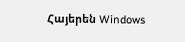Հայերեն Windows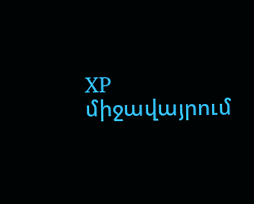XP միջավայրում